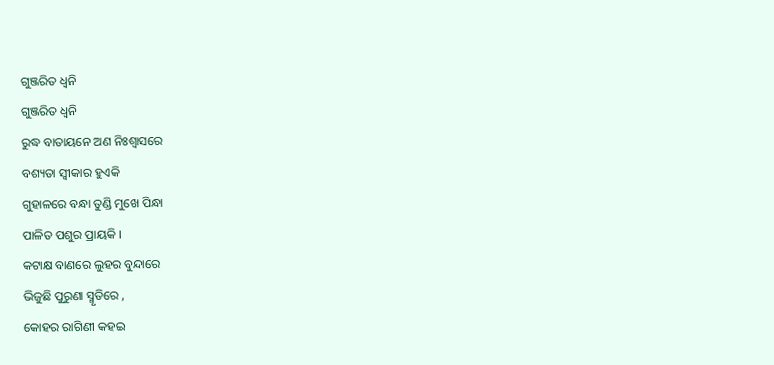ଗୁଞ୍ଜରିତ ଧ୍ଵନି
ଗୁଞ୍ଜରିତ ଧ୍ଵନି
ରୁଦ୍ଧ ବାତାୟନେ ଅଣ ନିଃଶ୍ୱାସରେ
ବଶ୍ୟତା ସ୍ବୀକାର ହୁଏକି
ଗୁହାଳରେ ବନ୍ଧା ତୁଣ୍ଡି ମୁଖେ ପିନ୍ଧା
ପାଳିତ ପଶୁର ପ୍ରାୟକି ।
କଟାକ୍ଷ ବାଣରେ ଲୁହର ବୁନ୍ଦାରେ
ଭିଜୁଛି ପୁରୁଣା ସ୍ମୃତିରେ ,
କୋହର ରାଗିଣୀ କହଇ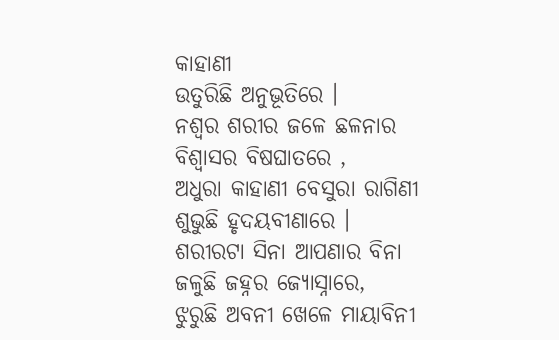କାହାଣୀ
ଉତୁରିଛି ଅନୁଭୂତିରେ ।
ନଶ୍ଵର ଶରୀର ଜଳେ ଛଳନାର
ବିଶ୍ଵାସର ବିଷଘାତରେ ,
ଅଧୁରା କାହାଣୀ ବେସୁରା ରାଗିଣୀ
ଶୁଭୁଛି ହୃଦୟବୀଣାରେ ।
ଶରୀରଟା ସିନା ଆପଣାର ବିନା
ଜଳୁଛି ଜହ୍ନର ଜ୍ୟୋସ୍ନାରେ,
ଝୁରୁଛି ଅବନୀ ଖେଳେ ମାୟାବିନୀ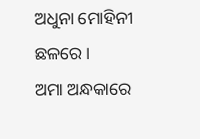ଅଧୁନା ମୋହିନୀ ଛଳରେ ।
ଅମା ଅନ୍ଧକାରେ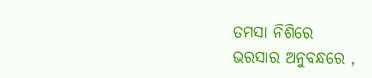ତମସା ନିଶିରେ
ଭରସାର ଅନୁବନ୍ଧରେ ,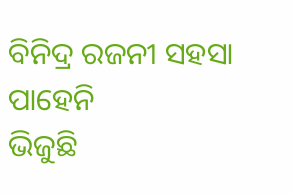ବିନିଦ୍ର ରଜନୀ ସହସା ପାହେନି
ଭିଜୁଛି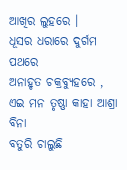ଆଖିର ଲୁହରେ ।
ଧୂସର ଧରାରେ ଦୁର୍ଗମ ପଥରେ
ଅନାହୃତ ଚକ୍ରବ୍ୟୁହରେ ,
ଏଇ ମନ ତୃଷ୍ଣା କାହା ଆଶ୍ରା ବିନା
ବତୁରି ଚାଲୁଛି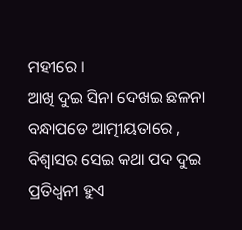ମହୀରେ ।
ଆଖି ଦୁଇ ସିନା ଦେଖଇ ଛଳନା
ବନ୍ଧାପଡେ ଆତ୍ମୀୟତାରେ ,
ବିଶ୍ଵାସର ସେଇ କଥା ପଦ ଦୁଇ
ପ୍ରତିଧ୍ୱନୀ ହୁଏ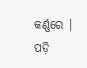କର୍ଣ୍ଣରେ ।
ପଡ଼ି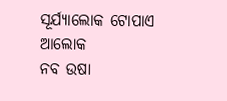ସୂର୍ଯ୍ୟାଲୋକ ଟୋପାଏ ଆଲୋକ
ନବ ଉଷା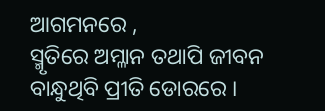ଆଗମନରେ ,
ସ୍ମୃତିରେ ଅମ୍ଳାନ ତଥାପି ଜୀବନ
ବାନ୍ଧୁଥିବି ପ୍ରୀତି ଡୋରରେ ।